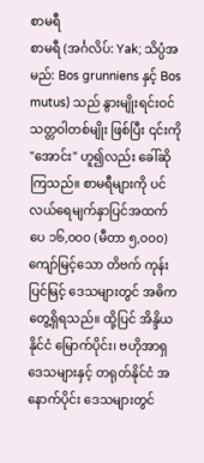စာမရီ
စာမရီ (အင်္ဂလိပ်: Yak; သိပ္ပံအမည်: Bos grunniens နှင့် Bos mutus) သည် နွားမျိုးရင်းဝင် သတ္တဝါတစ်မျိုး ဖြစ်ပြီး ၎င်းကို "အောင်း" ဟူ၍လည်း ခေါ်ဆိုကြသည်။ စာမရီများကို ပင်လယ်ရေမျက်နှာပြင်အထက် ပေ ၁၆,၀၀၀ (မီတာ ၅,၀၀၀) ကျော်မြင့်သော တိဗက် ကုန်းပြင်မြင့် ဒေသများတွင် အဓိကတွေ့ရှိရသည်။ ထို့ပြင် အိန္ဒိယနိုင်ငံ မြောက်ပိုင်း၊ ဗဟိုအာရှ ဒေသများနှင့် တရုတ်နိုင်ငံ အနောက်ပိုင်း ဒေသများတွင်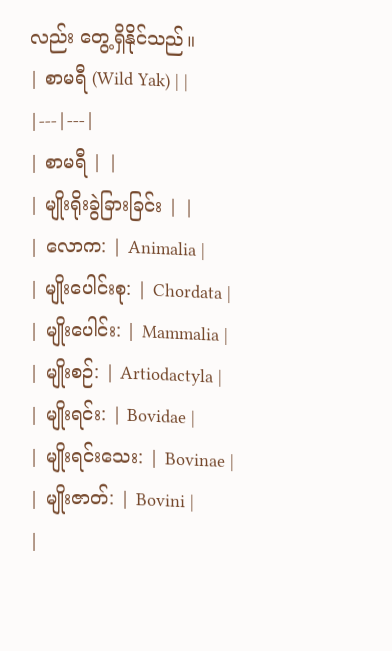လည်း တွေ့ရှိနိုင်သည်။
| စာမရီ (Wild Yak) | |
|---|---|
| စာမရီ | |
| မျိုးရိုးခွဲခြားခြင်း | |
| လောက: | Animalia |
| မျိုးပေါင်းစု: | Chordata |
| မျိုးပေါင်း: | Mammalia |
| မျိုးစဉ်: | Artiodactyla |
| မျိုးရင်း: | Bovidae |
| မျိုးရင်းသေး: | Bovinae |
| မျိုးဇာတ်: | Bovini |
|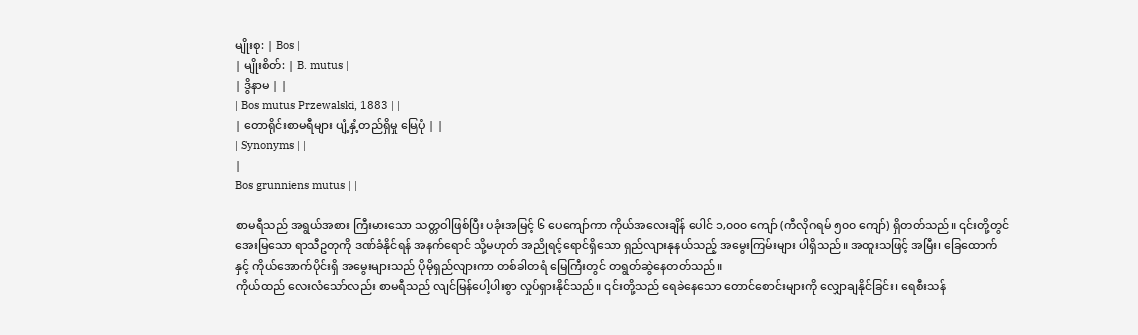မျိုးစု: | Bos |
| မျိုးစိတ်: | B. mutus |
| ဒွိနာမ | |
| Bos mutus Przewalski, 1883 | |
| တောရိုင်းစာမရီများ ပျံ့နှံ့တည်ရှိမှု မြေပုံ | |
| Synonyms | |
|
Bos grunniens mutus | |

စာမရီသည် အရွယ်အစား ကြီးမားသော သတ္တဝါဖြစ်ပြီး ပခုံးအမြင့် ၆ ပေကျော်ကာ ကိုယ်အလေးချိန် ပေါင် ၁,၀၀၀ ကျော် (ကီလိုဂရမ် ၅၀၀ ကျော်) ရှိတတ်သည်။ ၎င်းတို့တွင် အေးမြသော ရာသီဥတုကို ဒဏ်ခံနိုင်ရန် အနက်ရောင် သို့မဟုတ် အညိုရင့်ရောင်ရှိသော ရှည်လျားနုနယ်သည့် အမွေးကြမ်းများ ပါရှိသည်။ အထူးသဖြင့် အမြီး၊ ခြေထောက်နှင့် ကိုယ်အောက်ပိုင်းရှိ အမွေးများသည် ပိုမိုရှည်လျားကာ တစ်ခါတရံ မြေကြီးတွင် တရွတ်ဆွဲနေတတ်သည်။
ကိုယ်ထည် လေးလံသော်လည်း စာမရီသည် လျင်မြန်ပေါ့ပါးစွာ လှုပ်ရှားနိုင်သည်။ ၎င်းတို့သည် ရေခဲနေသော တောင်စောင်းများကို လျှောချနိုင်ခြင်း၊ ရေစီးသန်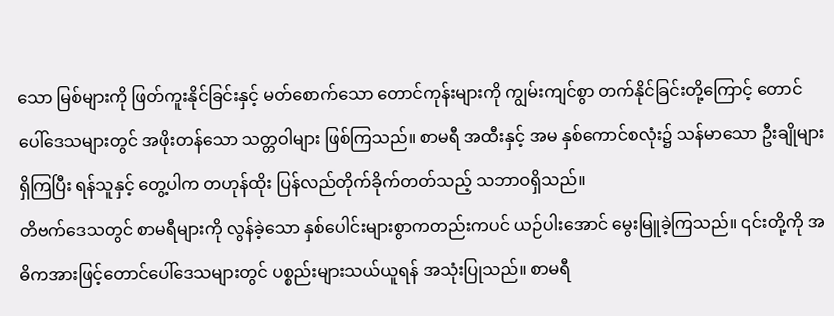သော မြစ်များကို ဖြတ်ကူးနိုင်ခြင်းနှင့် မတ်စောက်သော တောင်ကုန်းများကို ကျွမ်းကျင်စွာ တက်နိုင်ခြင်းတို့ကြောင့် တောင်ပေါ်ဒေသများတွင် အဖိုးတန်သော သတ္တဝါများ ဖြစ်ကြသည်။ စာမရီ အထီးနှင့် အမ နှစ်ကောင်စလုံး၌ သန်မာသော ဦးချိုများ ရှိကြပြီး ရန်သူနှင့် တွေ့ပါက တဟုန်ထိုး ပြန်လည်တိုက်ခိုက်တတ်သည့် သဘာဝရှိသည်။
တိဗက်ဒေသတွင် စာမရီများကို လွန်ခဲ့သော နှစ်ပေါင်းများစွာကတည်းကပင် ယဉ်ပါးအောင် မွေးမြူခဲ့ကြသည်။ ၎င်းတို့ကို အဓိကအားဖြင့်တောင်ပေါ်ဒေသများတွင် ပစ္စည်းများသယ်ယူရန် အသုံးပြုသည်။ စာမရီ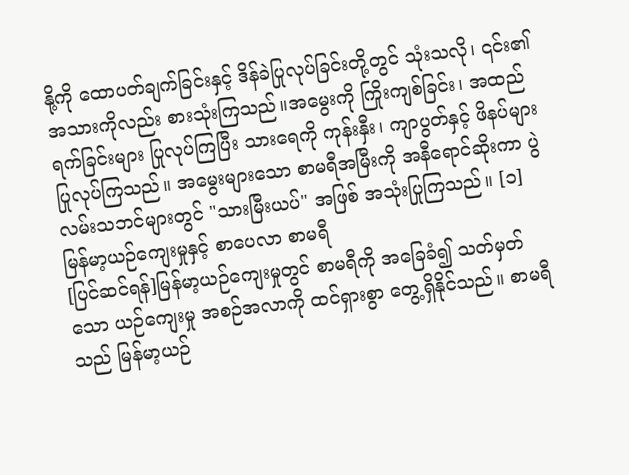နို့ကို ထောပတ်ချက်ခြင်းနှင့် ဒိန်ခဲပြုလုပ်ခြင်းတို့တွင် သုံးသလို၊ ၎င်း၏အသားကိုလည်း စားသုံးကြသည်။အမွေးကို ကြိုးကျစ်ခြင်း၊ အထည်ရက်ခြင်းများ ပြုလုပ်ကြပြီး သားရေကို ကုန်းနှီး၊ ကျာပွတ်နှင့် ဖိနပ်များ ပြုလုပ်ကြသည်။ အမွေးများသော စာမရီအမြီးကို အနီရောင်ဆိုးကာ ပွဲလမ်းသဘင်များတွင် "သားမြီးယပ်" အဖြစ် အသုံးပြုကြသည်။ [၁]
မြန်မာ့ယဉ်ကျေးမှုနှင့် စာပေလာ စာမရီ
[ပြင်ဆင်ရန်]မြန်မာ့ယဉ်ကျေးမှုတွင် စာမရီကို အခြေခံ၍ သတ်မှတ်သော ယဉ်ကျေးမှု အစဉ်အလာကို ထင်ရှားစွာ တွေ့ရှိနိုင်သည်။ စာမရီသည် မြန်မာ့ယဉ်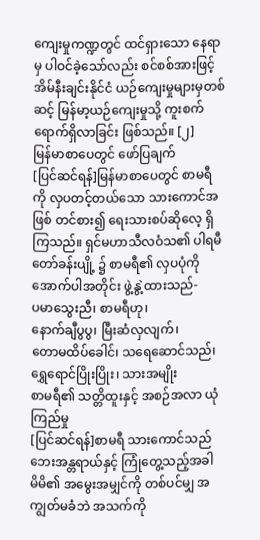ကျေးမှုကဏ္ဍတွင် ထင်ရှားသော နေရာမှ ပါဝင်ခဲ့သော်လည်း စင်စစ်အားဖြင့် အိမ်နီးချင်းနိုင်ငံ ယဉ်ကျေးမှုများမှတစ်ဆင့် မြန်မာ့ယဉ်ကျေးမှုသို့ ကူးစက်ရောက်ရှိလာခြင်း ဖြစ်သည်။ [၂]
မြန်မာစာပေတွင် ဖော်ပြချက်
[ပြင်ဆင်ရန်]မြန်မာစာပေတွင် စာမရီကို လှပတင့်တယ်သော သားကောင်အဖြစ် တင်စား၍ ရေးသားစပ်ဆိုလေ့ ရှိကြသည်။ ရှင်မဟာသီလဝံသ၏ ပါရမီတော်ခန်းပျို့ ၌ စာမရီ၏ လှပပုံကို အောက်ပါအတိုင်း ဖွဲ့နွဲ့ထားသည်-
ပမာသွေးညီ၊ စာမရီဟု၊
နောက်ချီပွပွ၊ မြီးဆံလှလျက်၊
တောမထိပ်ခေါင်၊ သရေဆောင်သည်၊
ရွှေရောင်ပြိုးပြိုး၊ သားအမျိုး
စာမရီ၏ သတ္တိထူးနှင့် အစဉ်အလာ ယုံကြည်မှု
[ပြင်ဆင်ရန်]စာမရီ သားကောင်သည် ဘေးအန္တရာယ်နှင့် ကြုံတွေ့သည့်အခါ မိမိ၏ အမွေးအမျှင်ကို တစ်ပင်မျှ အကျွတ်မခံဘဲ အသက်ကို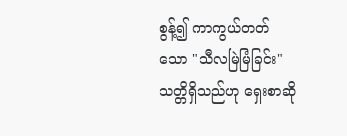စွန့်၍ ကာကွယ်တတ်သော "သီလမြဲမြံခြင်း" သတ္တိရှိသည်ဟု ရှေးစာဆို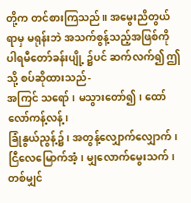တို့က တင်စားကြသည်။ အမွေးညိတွယ်ရာမှ မရုန်းဘဲ အသက်စွန့်သည့်အဖြစ်ကို ပါရမီတော်ခန်းပျို့ ၌ပင် ဆက်လက်၍ ဤသို့ စပ်ဆိုထားသည်-
အကြင် သရော်၊ မသွားတော်၍၊ ထော်လော်ကန့်လန့်၊
ခြုံနွယ်ညွန့်၌၊ အတွန့်လျှောက်လျှောက်၊
ငြီလေမြောက်အံ့၊ မျှလောက်မွေးသက်၊
တစ်မျှင်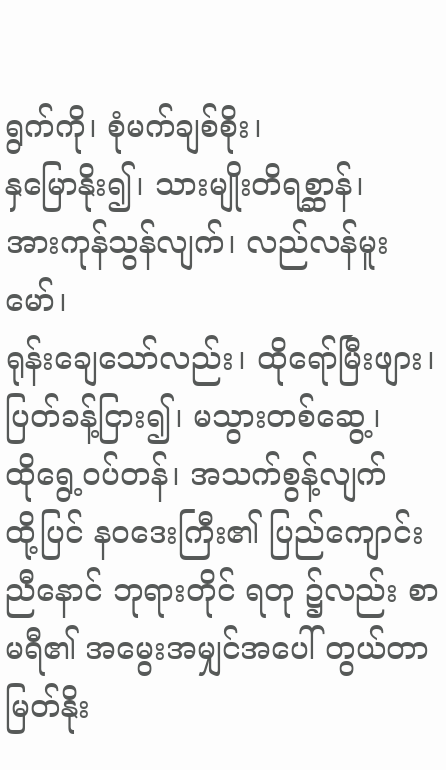ရွက်ကို၊ စုံမက်ချစ်စိုး၊
နှမြောနိုး၍၊ သားမျိုးတိရစ္ဆာန်၊
အားကုန်သွန်လျက်၊ လည်လန်မူးမော်၊
ရုန်းချေသော်လည်း၊ ထိုရော်မြီးဖျား၊
ပြတ်ခန့်ငြား၍၊ မသွားတစ်ဆွေ့၊
ထိုရွေ့ဝပ်တန်၊ အသက်စွန့်လျက်
ထို့ပြင် နဝဒေးကြီး၏ ပြည်ကျောင်းညီနောင် ဘုရားတိုင် ရတု ၌လည်း စာမရီ၏ အမွေးအမျှင်အပေါ် တွယ်တာမြတ်နိုး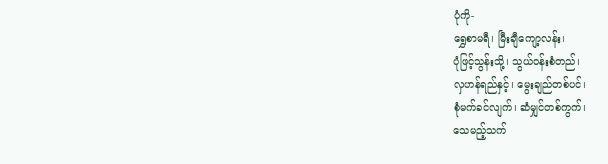ပုံကို-
ရွှေစာမရီ၊ မြီးချီကျော့လန်း၊
ပုံဖြင့်သွန်းသို့၊ သွယ်ဝန်းစံတည်၊
လှဟန်ရည်နှင့်၊ မွေးချည်တစ်ပင်၊
စုံမက်ခင်လျက်၊ ဆံမျှင်တစ်ကွက်၊
သေမည့်သက်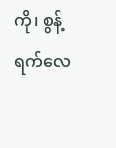ကို၊ စွန့်ရက်လေ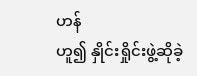ဟန်
ဟူ၍ နှိုင်းရှိုင်းဖွဲ့ဆိုခဲ့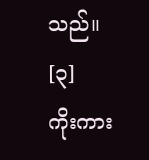သည်။ [၃]
ကိုးကား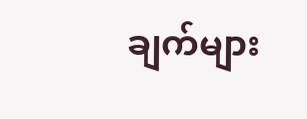ချက်များ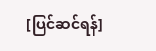[ပြင်ဆင်ရန်]